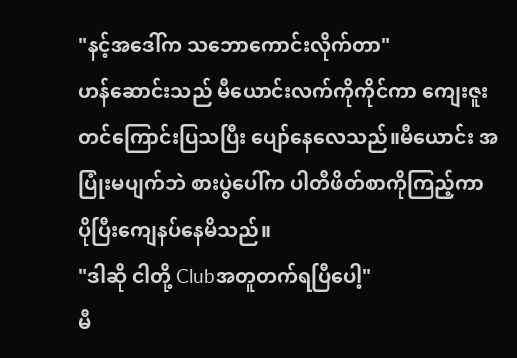"နင့်အဒေါ်က သဘောကောင်းလိုက်တာ"
ဟန်ဆောင်းသည် မီယောင်းလက်ကိုကိုင်ကာ ကျေးဇူးတင်ကြောင်းပြသပြီး ပျော်နေလေသည်။မီယောင်း အပြုံးမပျက်ဘဲ စားပွဲပေါ်က ပါတီဖိတ်စာကိုကြည့်ကာ ပိုပြီးကျေနပ်နေမိသည်။
"ဒါဆို ငါတို့ Clubအတူတက်ရပြီပေါ့"
မီ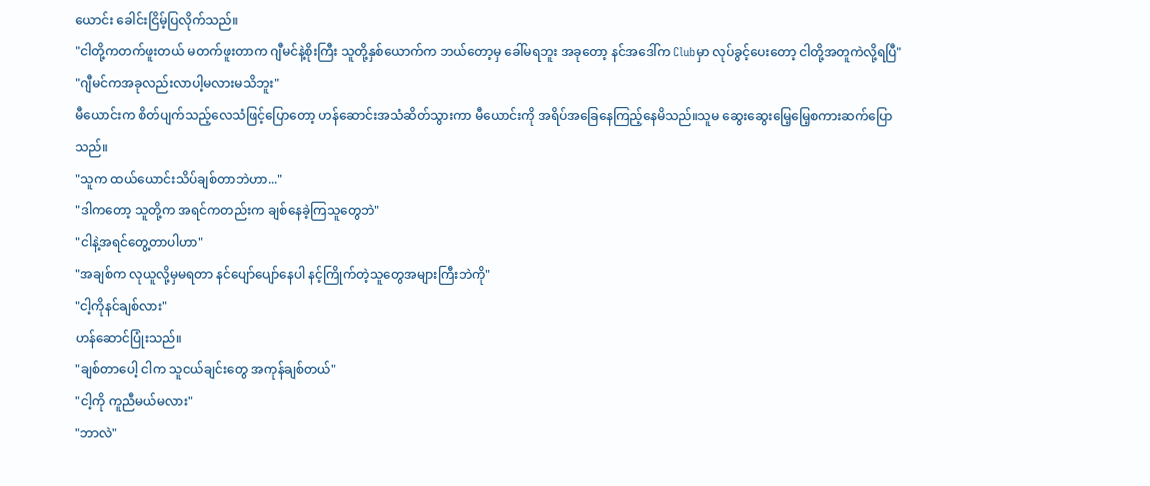ယောင်း ခေါင်းငြိမ့်ပြလိုက်သည်။
"ငါတို့ကတက်ဖူးတယ် မတက်ဖူးတာက ဂျီမင်နဲ့စိုးကြီး သူတို့နှစ်ယောက်က ဘယ်တော့မှ ခေါ်မရဘူး အခုတော့ နင်အဒေါ်က Clubမှာ လုပ်ခွင့်ပေးတော့ ငါတို့အတူကဲလို့ရပြီ"
"ဂျီမင်ကအခုလည်းလာပါ့မလားမသိဘူး"
မီယောင်းက စိတ်ပျက်သည့်လေသံဖြင့်ပြောတော့ ဟန်ဆောင်းအသံဆိတ်သွားကာ မီယောင်းကို အရိပ်အခြေနေကြည့်နေမိသည်။သူမ ဆွေးဆွေးမြေ့မြေ့စကားဆက်ပြောသည်။
"သူက ထယ်ယောင်းသိပ်ချစ်တာဘဲဟာ..."
"ဒါကတော့ သူတို့က အရင်ကတည်းက ချစ်နေခဲ့ကြသူတွေဘဲ"
"ငါနဲ့အရင်တွေ့တာပါဟာ"
"အချစ်က လုယူလို့မှမရတာ နင်ပျော်ပျော်နေပါ နင့်ကြိုက်တဲ့သူတွေအများကြီးဘဲကို"
"ငါ့ကိုနင်ချစ်လား"
ဟန်ဆောင်ပြုံးသည်။
"ချစ်တာပေါ့ ငါက သူငယ်ချင်းတွေ အကုန်ချစ်တယ်"
"ငါ့ကို ကူညီမယ်မလား"
"ဘာလဲ"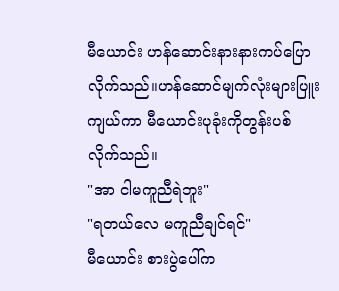မီယောင်း ဟန်ဆောင်းနားနားကပ်ပြောလိုက်သည်။ဟန်ဆောင်မျက်လုံးများပြူးကျယ်ကာ မီယောင်းပုခုံးကိုတွန်းပစ်လိုက်သည်။
"အာ ငါမကူညီရဲဘူး"
"ရတယ်လေ မကူညီချင်ရင်"
မီယောင်း စားပွဲပေါ်က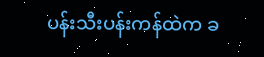ပန်းသီးပန်းကန်ထဲက ခ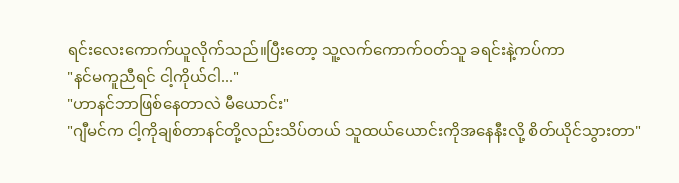ရင်းလေးကောက်ယူလိုက်သည်။ပြီးတော့ သူ့လက်ကောက်ဝတ်သူ ခရင်းနဲ့ကပ်ကာ
"နင်မကူညီရင် ငါ့ကိုယ်ငါ..."
"ဟာနင်ဘာဖြစ်နေတာလဲ မီယောင်း"
"ဂျီမင်က ငါ့ကိုချစ်တာနင်တို့လည်းသိပ်တယ် သူထယ်ယောင်းကိုအနေနီးလို့ စိတ်ယိုင်သွားတာ"